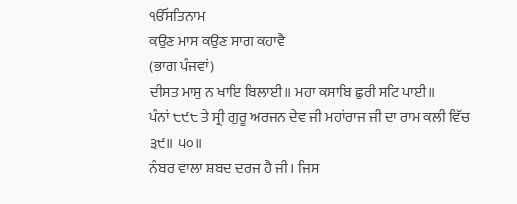ੴਸਤਿਨਾਮ
ਕਉਣ ਮਾਸ ਕਉਣ ਸਾਗ ਕਹਾਵੈ
(ਭਾਗ ਪੰਜਵਾਂ)
ਦੀਸਤ ਮਾਸੁ ਨ ਖਾਇ ਬਿਲਾਈ॥ ਮਹਾ ਕਸਾਬਿ ਛੁਰੀ ਸਟਿ ਪਾਈ॥
ਪੰਨਾਂ ੮੯੮ ਤੇ ਸ੍ਰੀ ਗੁਰੂ ਅਰਜਨ ਦੇਵ ਜੀ ਮਹਾਂਰਾਜ ਜੀ ਦਾ ਰਾਮ ਕਲੀ ਵਿੱਚ
੩੯॥ ੫੦॥
ਨੰਬਰ ਵਾਲਾ ਸ਼ਬਦ ਦਰਜ ਹੈ ਜੀ। ਜਿਸ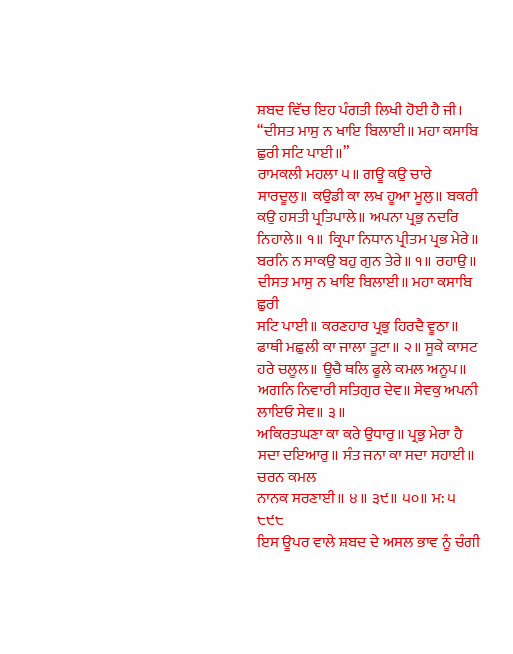ਸ਼ਬਦ ਵਿੱਚ ਇਹ ਪੰਗਤੀ ਲਿਖੀ ਹੋਈ ਹੈ ਜੀ।
“ਦੀਸਤ ਮਾਸੁ ਨ ਖਾਇ ਬਿਲਾਈ॥ ਮਹਾ ਕਸਾਬਿ ਛੁਰੀ ਸਟਿ ਪਾਈ॥”
ਰਾਮਕਲੀ ਮਹਲਾ ੫॥ ਗਊ ਕਉ ਚਾਰੇ ਸਾਰਦੂਲੁ॥ ਕਉਡੀ ਕਾ ਲਖ ਹੂਆ ਮੂਲੁ॥ ਬਕਰੀ
ਕਉ ਹਸਤੀ ਪ੍ਰਤਿਪਾਲੇ॥ ਅਪਨਾ ਪ੍ਰਭੁ ਨਦਰਿ ਨਿਹਾਲੇ॥ ੧॥ ਕ੍ਰਿਪਾ ਨਿਧਾਨ ਪ੍ਰੀਤਮ ਪ੍ਰਭ ਮੇਰੇ॥
ਬਰਨਿ ਨ ਸਾਕਉ ਬਹੁ ਗੁਨ ਤੇਰੇ॥ ੧॥ ਰਹਾਉ॥ ਦੀਸਤ ਮਾਸੁ ਨ ਖਾਇ ਬਿਲਾਈ॥ ਮਹਾ ਕਸਾਬਿ ਛੁਰੀ
ਸਟਿ ਪਾਈ॥ ਕਰਣਹਾਰ ਪ੍ਰਭੁ ਹਿਰਦੈ ਵੂਠਾ॥ ਫਾਥੀ ਮਛੁਲੀ ਕਾ ਜਾਲਾ ਤੂਟਾ॥ ੨॥ ਸੂਕੇ ਕਾਸਟ
ਹਰੇ ਚਲੂਲ॥ ਊਚੈ ਥਲਿ ਫੂਲੇ ਕਮਲ ਅਨੂਪ॥ ਅਗਨਿ ਨਿਵਾਰੀ ਸਤਿਗੁਰ ਦੇਵ॥ ਸੇਵਕੁ ਅਪਨੀ ਲਾਇਓ ਸੇਵ॥ ੩॥
ਅਕਿਰਤਘਣਾ ਕਾ ਕਰੇ ਉਧਾਰੁ॥ ਪ੍ਰਭੁ ਮੇਰਾ ਹੈ ਸਦਾ ਦਇਆਰੁ॥ ਸੰਤ ਜਨਾ ਕਾ ਸਦਾ ਸਹਾਈ॥ ਚਰਨ ਕਮਲ
ਨਾਨਕ ਸਰਣਾਈ॥ ੪॥ ੩੯॥ ੫੦॥ ਮ: ੫ ੮੯੮
ਇਸ ਊਪਰ ਵਾਲੇ ਸ਼ਬਦ ਦੇ ਅਸਲ ਭਾਵ ਨੂੰ ਚੰਗੀ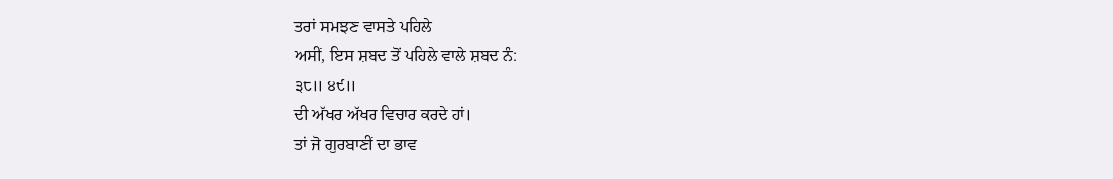ਤਰਾਂ ਸਮਝਣ ਵਾਸਤੇ ਪਹਿਲੇ
ਅਸੀਂ, ਇਸ ਸ਼ਬਦ ਤੋਂ ਪਹਿਲੇ ਵਾਲੇ ਸ਼ਬਦ ਨੰ:
੩੮॥ ੪੯॥
ਦੀ ਅੱਖਰ ਅੱਖਰ ਵਿਚਾਰ ਕਰਦੇ ਹਾਂ।
ਤਾਂ ਜੋ ਗੁਰਬਾਣੀਂ ਦਾ ਭਾਵ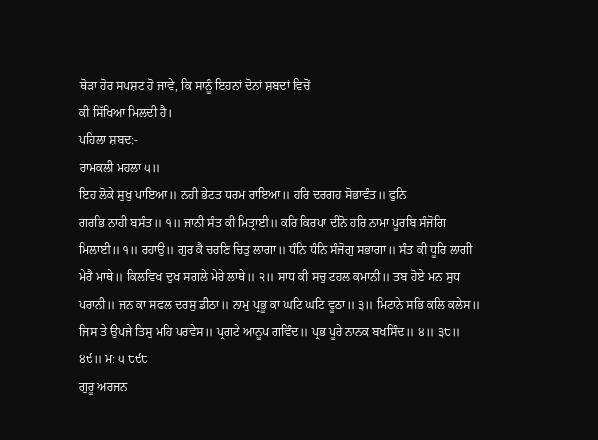ਥੋੜਾ ਹੋਰ ਸਪਸ਼ਟ ਹੋ ਜਾਵੇ, ਕਿ ਸਾਨੂੰ ਇਹਨਾਂ ਦੋਨਾਂ ਸ਼ਬਦਾਂ ਵਿਚੋਂ
ਕੀ ਸਿੱਖਿਆ ਮਿਲਦੀ ਹੈ।
ਪਹਿਲਾ ਸ਼ਬਦ:-
ਰਾਮਕਲੀ ਮਹਲਾ ੫॥
ਇਹ ਲੋਕੇ ਸੁਖੁ ਪਾਇਆ॥ ਨਹੀ ਭੇਟਤ ਧਰਮ ਰਾਇਆ॥ ਹਰਿ ਦਰਗਹ ਸੋਭਾਵੰਤ॥ ਫੁਨਿ
ਗਰਭਿ ਨਾਹੀ ਬਸੰਤ॥ ੧॥ ਜਾਨੀ ਸੰਤ ਕੀ ਮਿਤ੍ਰਾਈ॥ ਕਰਿ ਕਿਰਪਾ ਦੀਨੋ ਹਰਿ ਨਾਮਾ ਪੂਰਬਿ ਸੰਜੋਗਿ
ਮਿਲਾਈ॥ ੧॥ ਰਹਾਉ॥ ਗੁਰ ਕੈ ਚਰਣਿ ਚਿਤੁ ਲਾਗਾ॥ ਧੰਨਿ ਧੰਨਿ ਸੰਜੋਗੁ ਸਭਾਗਾ॥ ਸੰਤ ਕੀ ਧੂਰਿ ਲਾਗੀ
ਮੇਰੈ ਮਾਥੇ॥ ਕਿਲਵਿਖ ਦੁਖ ਸਗਲੇ ਮੇਰੇ ਲਾਥੇ॥ ੨॥ ਸਾਧ ਕੀ ਸਚੁ ਟਹਲ ਕਮਾਨੀ॥ ਤਬ ਹੋਏ ਮਨ ਸੁਧ
ਪਰਾਨੀ॥ ਜਨ ਕਾ ਸਫਲ ਦਰਸੁ ਡੀਠਾ॥ ਨਾਮੁ ਪ੍ਰਭੂ ਕਾ ਘਟਿ ਘਟਿ ਵੂਠਾ॥ ੩॥ ਮਿਟਾਨੇ ਸਭਿ ਕਲਿ ਕਲੇਸ॥
ਜਿਸ ਤੇ ਉਪਜੇ ਤਿਸੁ ਮਹਿ ਪਰਵੇਸ॥ ਪ੍ਰਗਟੇ ਆਨੂਪ ਗਵਿੰਦ॥ ਪ੍ਰਭ ਪੂਰੇ ਨਾਨਕ ਬਖਸਿੰਦ॥ ੪॥ ੩੮॥
੪੯॥ ਮ: ੫ ੮੯੮
ਗੁਰੂ ਅਰਜਨ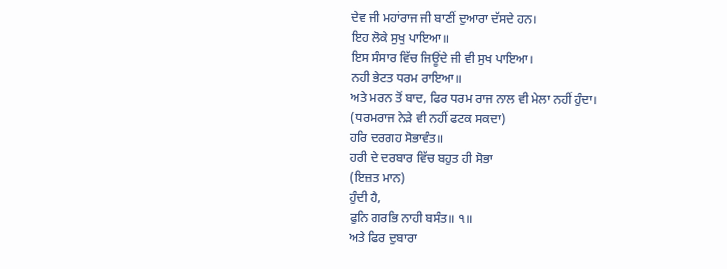ਦੇਵ ਜੀ ਮਹਾਂਰਾਜ ਜੀ ਬਾਣੀਂ ਦੁਆਰਾ ਦੱਸਦੇ ਹਨ।
ਇਹ ਲੋਕੇ ਸੁਖੁ ਪਾਇਆ॥
ਇਸ ਸੰਸਾਰ ਵਿੱਚ ਜਿਊਂਦੇ ਜੀ ਵੀ ਸੁਖ ਪਾਇਆ।
ਨਹੀ ਭੇਟਤ ਧਰਮ ਰਾਇਆ॥
ਅਤੇ ਮਰਨ ਤੋਂ ਬਾਦ, ਫਿਰ ਧਰਮ ਰਾਜ ਨਾਲ ਵੀ ਮੇਲਾ ਨਹੀਂ ਹੁੰਦਾ।
(ਧਰਮਰਾਜ ਨੇੜੇ ਵੀ ਨਹੀਂ ਫਟਕ ਸਕਦਾ)
ਹਰਿ ਦਰਗਹ ਸੋਭਾਵੰਤ॥
ਹਰੀ ਦੇ ਦਰਬਾਰ ਵਿੱਚ ਬਹੁਤ ਹੀ ਸੋਭਾ
(ਇਜ਼ਤ ਮਾਨ)
ਹੁੰਦੀ ਹੈ,
ਫੁਨਿ ਗਰਭਿ ਨਾਹੀ ਬਸੰਤ॥ ੧॥
ਅਤੇ ਫਿਰ ਦੁਬਾਰਾ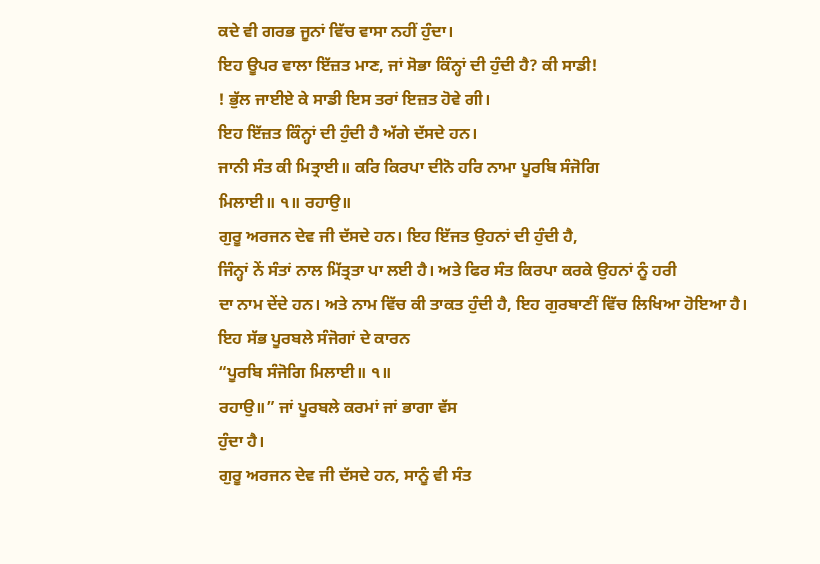ਕਦੇ ਵੀ ਗਰਭ ਜੂਨਾਂ ਵਿੱਚ ਵਾਸਾ ਨਹੀਂ ਹੁੰਦਾ।
ਇਹ ਊਪਰ ਵਾਲਾ ਇੱਜ਼ਤ ਮਾਣ, ਜਾਂ ਸੋਭਾ ਕਿੰਨ੍ਹਾਂ ਦੀ ਹੁੰਦੀ ਹੈ? ਕੀ ਸਾਡੀ!
! ਭੁੱਲ ਜਾਈਏ ਕੇ ਸਾਡੀ ਇਸ ਤਰਾਂ ਇਜ਼ਤ ਹੋਵੇ ਗੀ।
ਇਹ ਇੱਜ਼ਤ ਕਿੰਨ੍ਹਾਂ ਦੀ ਹੁੰਦੀ ਹੈ ਅੱਗੇ ਦੱਸਦੇ ਹਨ।
ਜਾਨੀ ਸੰਤ ਕੀ ਮਿਤ੍ਰਾਈ॥ ਕਰਿ ਕਿਰਪਾ ਦੀਨੋ ਹਰਿ ਨਾਮਾ ਪੂਰਬਿ ਸੰਜੋਗਿ
ਮਿਲਾਈ॥ ੧॥ ਰਹਾਉ॥
ਗੁਰੂ ਅਰਜਨ ਦੇਵ ਜੀ ਦੱਸਦੇ ਹਨ। ਇਹ ਇੱਜਤ ਉਹਨਾਂ ਦੀ ਹੁੰਦੀ ਹੈ,
ਜਿੰਨ੍ਹਾਂ ਨੇਂ ਸੰਤਾਂ ਨਾਲ ਮਿੱਤ੍ਰਤਾ ਪਾ ਲਈ ਹੈ। ਅਤੇ ਫਿਰ ਸੰਤ ਕਿਰਪਾ ਕਰਕੇ ਉਹਨਾਂ ਨੂੰ ਹਰੀ
ਦਾ ਨਾਮ ਦੇਂਦੇ ਹਨ। ਅਤੇ ਨਾਮ ਵਿੱਚ ਕੀ ਤਾਕਤ ਹੁੰਦੀ ਹੈ, ਇਹ ਗੁਰਬਾਣੀਂ ਵਿੱਚ ਲਿਖਿਆ ਹੋਇਆ ਹੈ।
ਇਹ ਸੱਭ ਪੂਰਬਲੇ ਸੰਜੋਗਾਂ ਦੇ ਕਾਰਨ
“ਪੂਰਬਿ ਸੰਜੋਗਿ ਮਿਲਾਈ॥ ੧॥
ਰਹਾਉ॥” ਜਾਂ ਪੂਰਬਲੇ ਕਰਮਾਂ ਜਾਂ ਭਾਗਾ ਵੱਸ
ਹੁੰਦਾ ਹੈ।
ਗੁਰੂ ਅਰਜਨ ਦੇਵ ਜੀ ਦੱਸਦੇ ਹਨ, ਸਾਨੂੰ ਵੀ ਸੰਤ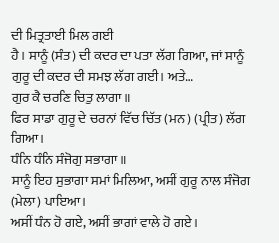ਦੀ ਮਿਤ੍ਰਤਾਈ ਮਿਲ ਗਈ
ਹੈ। ਸਾਨੂੰ (ਸੰਤ) ਦੀ ਕਦਰ ਦਾ ਪਤਾ ਲੱਗ ਗਿਆ, ਜਾਂ ਸਾਨੂੰ ਗੁਰੂ ਦੀ ਕਦਰ ਦੀ ਸਮਝ ਲੱਗ ਗਈ। ਅਤੇ…
ਗੁਰ ਕੈ ਚਰਣਿ ਚਿਤੁ ਲਾਗਾ॥
ਫਿਰ ਸਾਡਾ ਗੁਰੂ ਦੇ ਚਰਨਾਂ ਵਿੱਚ ਚਿੱਤ (ਮਨ) (ਪ੍ਰੀਤ) ਲੱਗ ਗਿਆ।
ਧੰਨਿ ਧੰਨਿ ਸੰਜੋਗੁ ਸਭਾਗਾ॥
ਸਾਨੂੰ ਇਹ ਸੁਭਾਗਾ ਸਮਾਂ ਮਿਲਿਆ, ਅਸੀਂ ਗੁਰੂ ਨਾਲ ਸੰਜੋਗ (ਮੇਲਾ) ਪਾਇਆ।
ਅਸੀਂ ਧੰਨ ਹੋ ਗਏ, ਅਸੀਂ ਭਾਗਾਂ ਵਾਲੇ ਹੋ ਗਏ।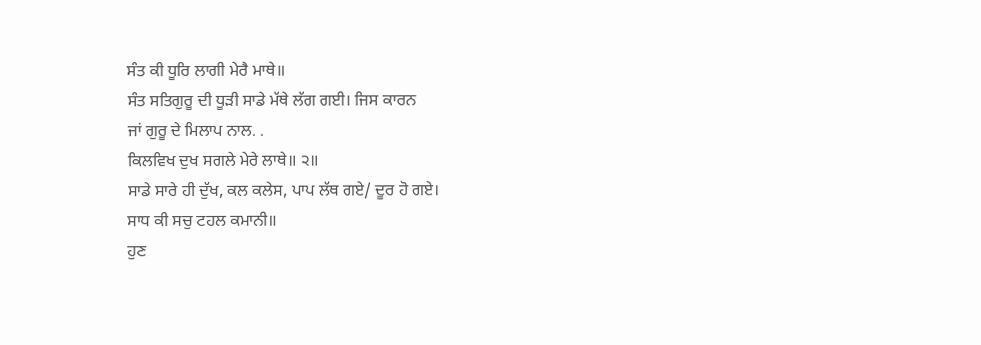ਸੰਤ ਕੀ ਧੂਰਿ ਲਾਗੀ ਮੇਰੈ ਮਾਥੇ॥
ਸੰਤ ਸਤਿਗੁਰੂ ਦੀ ਧੂੜੀ ਸਾਡੇ ਮੱਥੇ ਲੱਗ ਗਈ। ਜਿਸ ਕਾਰਨ
ਜਾਂ ਗੁਰੂ ਦੇ ਮਿਲਾਪ ਨਾਲ. .
ਕਿਲਵਿਖ ਦੁਖ ਸਗਲੇ ਮੇਰੇ ਲਾਥੇ॥ ੨॥
ਸਾਡੇ ਸਾਰੇ ਹੀ ਦੁੱਖ, ਕਲ ਕਲੇਸ, ਪਾਪ ਲੱਥ ਗਏ/ ਦੂਰ ਹੋ ਗਏ।
ਸਾਧ ਕੀ ਸਚੁ ਟਹਲ ਕਮਾਨੀ॥
ਹੁਣ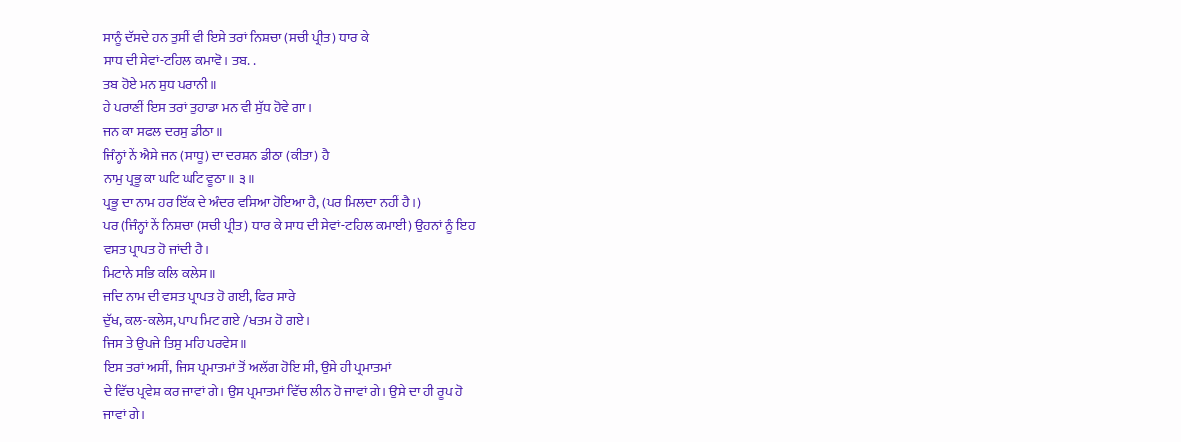ਸਾਨੂੰ ਦੱਸਦੇ ਹਨ ਤੁਸੀਂ ਵੀ ਇਸੇ ਤਰਾਂ ਨਿਸ਼ਚਾ (ਸਚੀ ਪ੍ਰੀਤ) ਧਾਰ ਕੇ
ਸਾਧ ਦੀ ਸੇਵਾਂ-ਟਹਿਲ ਕਮਾਵੋ। ਤਬ. .
ਤਬ ਹੋਏ ਮਨ ਸੁਧ ਪਰਾਨੀ॥
ਹੇ ਪਰਾਣੀਂ ਇਸ ਤਰਾਂ ਤੁਹਾਡਾ ਮਨ ਵੀ ਸੁੱਧ ਹੋਵੇ ਗਾ।
ਜਨ ਕਾ ਸਫਲ ਦਰਸੁ ਡੀਠਾ॥
ਜਿੰਨ੍ਹਾਂ ਨੇਂ ਐਸੇ ਜਨ (ਸਾਧੂ) ਦਾ ਦਰਸ਼ਨ ਡੀਠਾ (ਕੀਤਾ) ਹੈ
ਨਾਮੁ ਪ੍ਰਭੂ ਕਾ ਘਟਿ ਘਟਿ ਵੂਠਾ॥ ੩॥
ਪ੍ਰਭੂ ਦਾ ਨਾਮ ਹਰ ਇੱਕ ਦੇ ਅੰਦਰ ਵਸਿਆ ਹੋਇਆ ਹੈ, (ਪਰ ਮਿਲਦਾ ਨਹੀਂ ਹੈ।)
ਪਰ (ਜਿੰਨ੍ਹਾਂ ਨੇਂ ਨਿਸ਼ਚਾ (ਸਚੀ ਪ੍ਰੀਤ) ਧਾਰ ਕੇ ਸਾਧ ਦੀ ਸੇਵਾਂ-ਟਹਿਲ ਕਮਾਈ) ਉਹਨਾਂ ਨੂੰ ਇਹ
ਵਸਤ ਪ੍ਰਾਪਤ ਹੋ ਜਾਂਦੀ ਹੈ।
ਮਿਟਾਨੇ ਸਭਿ ਕਲਿ ਕਲੇਸ॥
ਜਦਿ ਨਾਮ ਦੀ ਵਸਤ ਪ੍ਰਾਪਤ ਹੋ ਗਈ, ਫਿਰ ਸਾਰੇ
ਦੁੱਖ, ਕਲ-ਕਲੇਸ, ਪਾਪ ਮਿਟ ਗਏ /ਖਤਮ ਹੋ ਗਏ।
ਜਿਸ ਤੇ ਉਪਜੇ ਤਿਸੁ ਮਹਿ ਪਰਵੇਸ॥
ਇਸ ਤਰਾਂ ਅਸੀਂ, ਜਿਸ ਪ੍ਰਮਾਤਮਾਂ ਤੋਂ ਅਲੱਗ ਹੋਇ ਸੀ, ਉਸੇ ਹੀ ਪ੍ਰਮਾਤਮਾਂ
ਦੇ ਵਿੱਚ ਪ੍ਰਵੇਸ਼ ਕਰ ਜਾਵਾਂ ਗੇ। ਉਸ ਪ੍ਰਮਾਤਮਾਂ ਵਿੱਚ ਲੀਨ ਹੋ ਜਾਵਾਂ ਗੇ। ਉਸੇ ਦਾ ਹੀ ਰੂਪ ਹੋ
ਜਾਵਾਂ ਗੇ।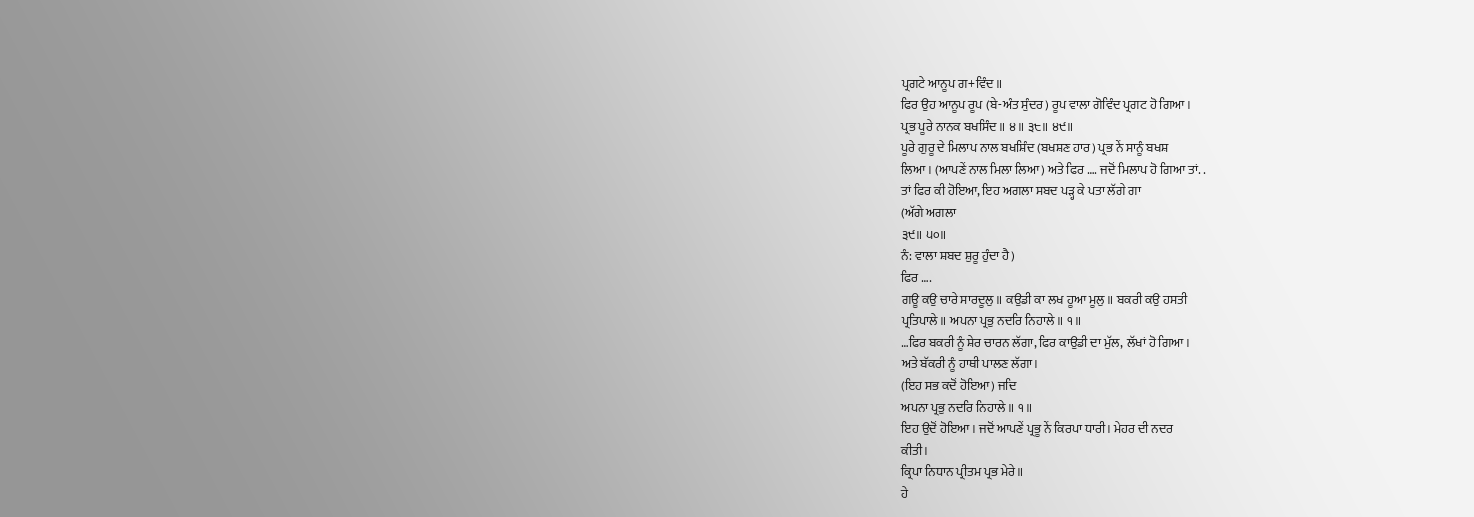ਪ੍ਰਗਟੇ ਆਨੂਪ ਗ+ਵਿੰਦ॥
ਫਿਰ ਉਹ ਆਨੂਪ ਰੂਪ (ਬੇ-ਅੰਤ ਸੁੰਦਰ) ਰੂਪ ਵਾਲਾ ਗੋਵਿੰਦ ਪ੍ਰਗਟ ਹੋ ਗਿਆ।
ਪ੍ਰਭ ਪੂਰੇ ਨਾਨਕ ਬਖਸਿੰਦ॥ ੪॥ ੩੮॥ ੪੯॥
ਪੂਰੇ ਗੁਰੂ ਦੇ ਮਿਲਾਪ ਨਾਲ ਬਖਸ਼ਿੰਦ (ਬਖਸ਼ਣ ਹਾਰ) ਪ੍ਰਭ ਨੇਂ ਸਾਨੂੰ ਬਖਸ਼
ਲਿਆ। (ਆਪਣੇਂ ਨਾਲ ਮਿਲਾ ਲਿਆ) ਅਤੇ ਫਿਰ …. ਜਦੋਂ ਮਿਲਾਪ ਹੋ ਗਿਆ ਤਾਂ. .
ਤਾਂ ਫਿਰ ਕੀ ਹੋਇਆ, ਇਹ ਅਗਲਾ ਸਬਦ ਪੜ੍ਹ ਕੇ ਪਤਾ ਲੱਗੇ ਗਾ
(ਅੱਗੇ ਅਗਲਾ
੩੯॥ ੫੦॥
ਨੰ: ਵਾਲਾ ਸ਼ਬਦ ਸ਼ੁਰੂ ਹੁੰਦਾ ਹੈ)
ਫਿਰ ….
ਗਊ ਕਉ ਚਾਰੇ ਸਾਰਦੂਲੁ॥ ਕਉਡੀ ਕਾ ਲਖ ਹੂਆ ਮੂਲੁ॥ ਬਕਰੀ ਕਉ ਹਸਤੀ
ਪ੍ਰਤਿਪਾਲੇ॥ ਅਪਨਾ ਪ੍ਰਭੁ ਨਦਰਿ ਨਿਹਾਲੇ॥ ੧॥
…ਫਿਰ ਬਕਰੀ ਨੂੰ ਸ਼ੇਰ ਚਾਰਨ ਲੱਗਾ, ਫਿਰ ਕਾਉਡੀ ਦਾ ਮੁੱਲ, ਲੱਖਾਂ ਹੋ ਗਿਆ।
ਅਤੇ ਬੱਕਰੀ ਨੂੰ ਹਾਥੀ ਪਾਲਣ ਲੱਗਾ।
(ਇਹ ਸਭ ਕਦੋਂ ਹੋਇਆ) ਜਦਿ
ਅਪਨਾ ਪ੍ਰਭੁ ਨਦਰਿ ਨਿਹਾਲੇ॥ ੧॥
ਇਹ ਉਦੋਂ ਹੋਇਆ। ਜਦੋਂ ਆਪਣੇਂ ਪ੍ਰਭੂ ਨੇਂ ਕਿਰਪਾ ਧਾਰੀ। ਮੇਹਰ ਦੀ ਨਦਰ
ਕੀਤੀ।
ਕ੍ਰਿਪਾ ਨਿਧਾਨ ਪ੍ਰੀਤਮ ਪ੍ਰਭ ਮੇਰੇ॥
ਹੇ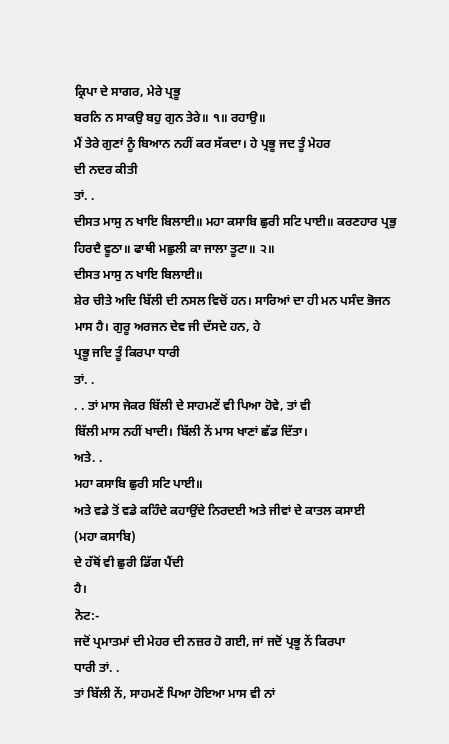ਕ੍ਰਿਪਾ ਦੇ ਸਾਗਰ, ਮੇਰੇ ਪ੍ਰਭੂ
ਬਰਨਿ ਨ ਸਾਕਉ ਬਹੁ ਗੁਨ ਤੇਰੇ॥ ੧॥ ਰਹਾਉ॥
ਮੈਂ ਤੇਰੇ ਗੁਣਾਂ ਨੂੰ ਬਿਆਨ ਨਹੀਂ ਕਰ ਸੱਕਦਾ। ਹੇ ਪ੍ਰਭੂ ਜਦ ਤੂੰ ਮੇਹਰ
ਦੀ ਨਦਰ ਕੀਤੀ
ਤਾਂ. .
ਦੀਸਤ ਮਾਸੁ ਨ ਖਾਇ ਬਿਲਾਈ॥ ਮਹਾ ਕਸਾਬਿ ਛੁਰੀ ਸਟਿ ਪਾਈ॥ ਕਰਣਹਾਰ ਪ੍ਰਭੁ
ਹਿਰਦੈ ਵੂਠਾ॥ ਫਾਥੀ ਮਛੁਲੀ ਕਾ ਜਾਲਾ ਤੂਟਾ॥ ੨॥
ਦੀਸਤ ਮਾਸੁ ਨ ਖਾਇ ਬਿਲਾਈ॥
ਸ਼ੇਰ ਚੀਤੇ ਅਦਿ ਬਿੱਲੀ ਦੀ ਨਸਲ ਵਿਚੋਂ ਹਨ। ਸਾਰਿਆਂ ਦਾ ਹੀ ਮਨ ਪਸੰਦ ਭੋਜਨ
ਮਾਸ ਹੈ। ਗੁਰੂ ਅਰਜਨ ਦੇਵ ਜੀ ਦੱਸਦੇ ਹਨ, ਹੇ
ਪ੍ਰਭੂ ਜਦਿ ਤੂੰ ਕਿਰਪਾ ਧਾਰੀ
ਤਾਂ. .
. . ਤਾਂ ਮਾਸ ਜੇਕਰ ਬਿੱਲੀ ਦੇ ਸਾਹਮਣੇਂ ਵੀ ਪਿਆ ਹੋਵੇ, ਤਾਂ ਵੀ
ਬਿੱਲੀ ਮਾਸ ਨਹੀਂ ਖਾਦੀ। ਬਿੱਲੀ ਨੇਂ ਮਾਸ ਖਾਣਾਂ ਛੱਡ ਦਿੱਤਾ।
ਅਤੇ. .
ਮਹਾ ਕਸਾਬਿ ਛੁਰੀ ਸਟਿ ਪਾਈ॥
ਅਤੇ ਵਡੇ ਤੋਂ ਵਡੇ ਕਹਿੰਦੇ ਕਹਾਉਂਦੇ ਨਿਰਦਈ ਅਤੇ ਜੀਵਾਂ ਦੇ ਕਾਤਲ ਕਸਾਈ
(ਮਹਾ ਕਸਾਬਿ)
ਦੇ ਹੱਥੋਂ ਵੀ ਛੁਰੀ ਡਿੱਗ ਪੈਂਦੀ
ਹੈ।
ਨੋਟ:-
ਜਦੋਂ ਪ੍ਰਮਾਤਮਾਂ ਦੀ ਮੇਹਰ ਦੀ ਨਜ਼ਰ ਹੋ ਗਈ, ਜਾਂ ਜਦੋਂ ਪ੍ਰਭੂ ਨੇਂ ਕਿਰਪਾ
ਧਾਰੀ ਤਾਂ. .
ਤਾਂ ਬਿੱਲੀ ਨੇਂ, ਸਾਹਮਣੇਂ ਪਿਆ ਹੋਇਆ ਮਾਸ ਵੀ ਨਾਂ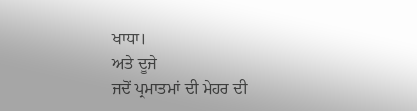ਖਾਧਾ।
ਅਤੇ ਦੂਜੇ
ਜਦੋਂ ਪ੍ਰਮਾਤਮਾਂ ਦੀ ਮੇਹਰ ਦੀ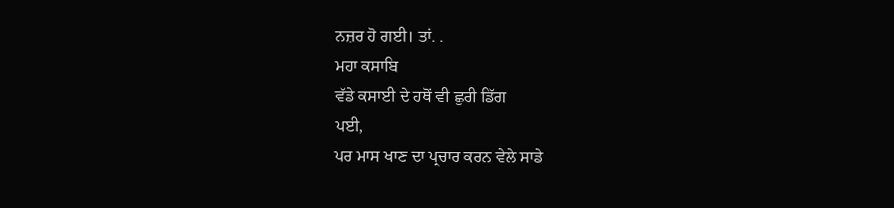ਨਜ਼ਰ ਹੋ ਗਈ। ਤਾਂ. .
ਮਹਾ ਕਸਾਬਿ
ਵੱਡੇ ਕਸਾਈ ਦੇ ਹਥੋਂ ਵੀ ਛੁਰੀ ਡਿੱਗ
ਪਈ,
ਪਰ ਮਾਸ ਖਾਣ ਦਾ ਪ੍ਰਚਾਰ ਕਰਨ ਵੇਲੇ ਸਾਡੇ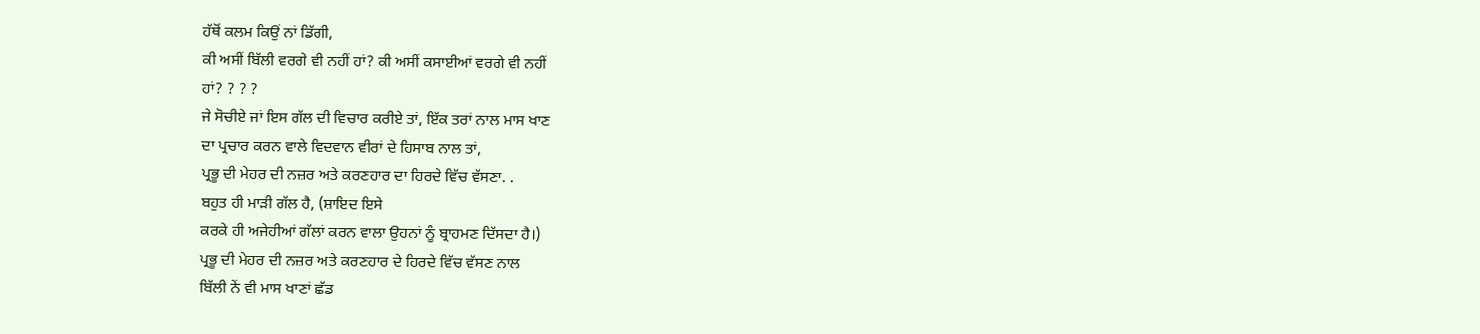ਹੱਥੋਂ ਕਲਮ ਕਿਉਂ ਨਾਂ ਡਿੱਗੀ,
ਕੀ ਅਸੀਂ ਬਿੱਲੀ ਵਰਗੇ ਵੀ ਨਹੀਂ ਹਾਂ? ਕੀ ਅਸੀਂ ਕਸਾਈਆਂ ਵਰਗੇ ਵੀ ਨਹੀਂ
ਹਾਂ? ? ? ?
ਜੇ ਸੋਚੀਏ ਜਾਂ ਇਸ ਗੱਲ ਦੀ ਵਿਚਾਰ ਕਰੀਏ ਤਾਂ, ਇੱਕ ਤਰਾਂ ਨਾਲ ਮਾਸ ਖਾਣ
ਦਾ ਪ੍ਰਚਾਰ ਕਰਨ ਵਾਲੇ ਵਿਦਵਾਨ ਵੀਰਾਂ ਦੇ ਹਿਸਾਬ ਨਾਲ ਤਾਂ,
ਪ੍ਰਭੂ ਦੀ ਮੇਹਰ ਦੀ ਨਜ਼ਰ ਅਤੇ ਕਰਣਹਾਰ ਦਾ ਹਿਰਦੇ ਵਿੱਚ ਵੱਸਣਾ. .
ਬਹੁਤ ਹੀ ਮਾੜੀ ਗੱਲ ਹੈ, (ਸ਼ਾਇਦ ਇਸੇ
ਕਰਕੇ ਹੀ ਅਜੇਹੀਆਂ ਗੱਲਾਂ ਕਰਨ ਵਾਲਾ ਉਹਨਾਂ ਨੂੰ ਬ੍ਰਾਹਮਣ ਦਿੱਸਦਾ ਹੈ।)
ਪ੍ਰਭੂ ਦੀ ਮੇਹਰ ਦੀ ਨਜ਼ਰ ਅਤੇ ਕਰਣਹਾਰ ਦੇ ਹਿਰਦੇ ਵਿੱਚ ਵੱਸਣ ਨਾਲ
ਬਿੱਲੀ ਨੇਂ ਵੀ ਮਾਸ ਖਾਣਾਂ ਛੱਡ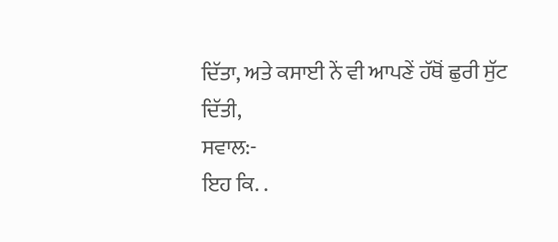ਦਿੱਤਾ, ਅਤੇ ਕਸਾਈ ਨੇਂ ਵੀ ਆਪਣੇਂ ਹੱਥੋਂ ਛੁਰੀ ਸੁੱਟ ਦਿੱਤੀ,
ਸਵਾਲ:-
ਇਹ ਕਿ. .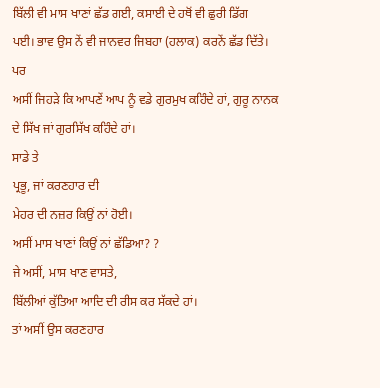ਬਿੱਲੀ ਵੀ ਮਾਸ ਖਾਣਾਂ ਛੱਡ ਗਈ, ਕਸਾਈ ਦੇ ਹਥੋਂ ਵੀ ਛੁਰੀ ਡਿੱਗ
ਪਈ। ਭਾਵ ਉਸ ਨੇਂ ਵੀ ਜਾਨਵਰ ਜਿਬਹਾ (ਹਲਾਕ) ਕਰਨੇਂ ਛੱਡ ਦਿੱਤੇ।
ਪਰ
ਅਸੀਂ ਜਿਹੜੇ ਕਿ ਆਪਣੇਂ ਆਪ ਨੂੰ ਵਡੇ ਗੁਰਮੁਖ ਕਹਿੰਦੇ ਹਾਂ, ਗੁਰੂ ਨਾਨਕ
ਦੇ ਸਿੱਖ ਜਾਂ ਗੁਰਸਿੱਖ ਕਹਿੰਦੇ ਹਾਂ।
ਸਾਡੇ ਤੇ
ਪ੍ਰਭੂ, ਜਾਂ ਕਰਣਹਾਰ ਦੀ
ਮੇਹਰ ਦੀ ਨਜ਼ਰ ਕਿਉਂ ਨਾਂ ਹੋਈ।
ਅਸੀਂ ਮਾਸ ਖਾਣਾਂ ਕਿਉਂ ਨਾਂ ਛੱਡਿਆ? ?
ਜੇ ਅਸੀਂ, ਮਾਸ ਖਾਣ ਵਾਸਤੇ,
ਬਿੱਲੀਆਂ ਕੁੱਤਿਆ ਆਦਿ ਦੀ ਰੀਸ ਕਰ ਸੱਕਦੇ ਹਾਂ।
ਤਾਂ ਅਸੀਂ ਉਸ ਕਰਣਹਾਰ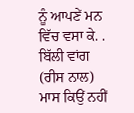ਨੂੰ ਆਪਣੇਂ ਮਨ ਵਿੱਚ ਵਸਾ ਕੇ. . ਬਿੱਲੀ ਵਾਂਗ
(ਰੀਸ ਨਾਲ) ਮਾਸ ਕਿਉਂ ਨਹੀਂ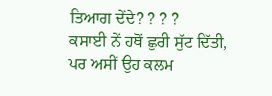ਤਿਆਗ ਦੇਂਦੇ? ? ? ?
ਕਸਾਈ ਨੇਂ ਹਥੋਂ ਛੁਰੀ ਸੁੱਟ ਦਿੱਤੀ,
ਪਰ ਅਸੀਂ ਉਹ ਕਲਮ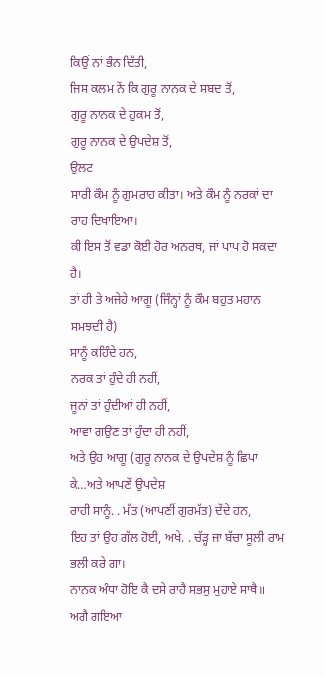ਕਿਉਂ ਨਾਂ ਭੰਨ ਦਿੱਤੀ,
ਜਿਸ ਕਲਮ ਨੇਂ ਕਿ ਗੁਰੂ ਨਾਨਕ ਦੇ ਸਬਦ ਤੋਂ,
ਗੁਰੂ ਨਾਨਕ ਦੇ ਹੁਕਮ ਤੋਂ,
ਗੁਰੂ ਨਾਨਕ ਦੇ ਉਪਦੇਸ਼ ਤੋਂ,
ਉਲਟ
ਸਾਰੀ ਕੌਮ ਨੂੰ ਗੁਮਰਾਹ ਕੀਤਾ। ਅਤੇ ਕੌਮ ਨੂੰ ਨਰਕਾਂ ਦਾ ਰਾਹ ਦਿਖਾਇਆ।
ਕੀ ਇਸ ਤੋਂ ਵਡਾ ਕੋਈ ਹੋਰ ਅਨਰਥ, ਜਾਂ ਪਾਪ ਹੋ ਸਕਦਾ ਹੈ।
ਤਾਂ ਹੀ ਤੇ ਅਜੇਹੇ ਆਗੂ (ਜਿੰਨ੍ਹਾਂ ਨੂੰ ਕੌਮ ਬਹੁਤ ਮਹਾਨ ਸਮਝਦੀ ਹੈ)
ਸਾਨੂੰ ਕਹਿੰਦੇ ਹਨ,
ਨਰਕ ਤਾਂ ਹੁੰਦੇ ਹੀ ਨਹੀਂ,
ਜੂਨਾਂ ਤਾਂ ਹੁੰਦੀਆਂ ਹੀ ਨਹੀਂ,
ਆਵਾ ਗਉਣ ਤਾਂ ਹੁੰਦਾ ਹੀ ਨਹੀਂ,
ਅਤੇ ਉਹ ਆਗੂ (ਗੁਰੂ ਨਾਨਕ ਦੇ ਉਪਦੇਸ਼ ਨੂੰ ਛਿਪਾ ਕੇ…ਅਤੇ ਆਪਣੇਂ ਉਪਦੇਸ਼
ਰਾਹੀ ਸਾਨੂੰ. . ਮੱਤ (ਆਪਣੀਂ ਗੁਰਮੱਤ) ਦੇਂਦੇ ਹਨ,
ਇਹ ਤਾਂ ਉਹ ਗੱਲ ਹੋਈ, ਅਖੇ. . ਚੱੜ੍ਹ ਜਾ ਬੱਚਾ ਸੂਲੀ ਰਾਮ ਭਲੀ ਕਰੇ ਗਾ।
ਨਾਨਕ ਅੰਧਾ ਹੋਇ ਕੈ ਦਸੇ ਰਾਹੈ ਸਭਸੁ ਮੁਹਾਏ ਸਾਥੈ॥ ਅਗੈ ਗਇਆ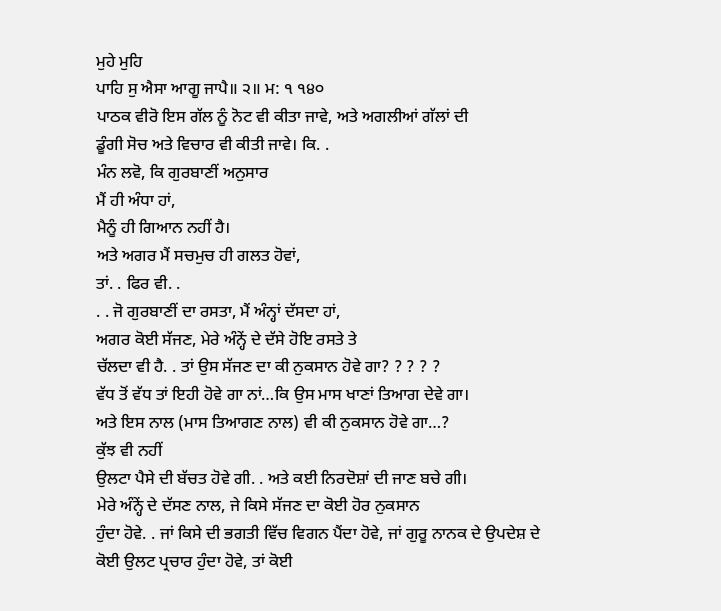ਮੁਹੇ ਮੁਹਿ
ਪਾਹਿ ਸੁ ਐਸਾ ਆਗੂ ਜਾਪੈ॥ ੨॥ ਮ: ੧ ੧੪੦
ਪਾਠਕ ਵੀਰੋ ਇਸ ਗੱਲ ਨੂੰ ਨੋਟ ਵੀ ਕੀਤਾ ਜਾਵੇ, ਅਤੇ ਅਗਲੀਆਂ ਗੱਲਾਂ ਦੀ
ਡੂੰਗੀ ਸੋਚ ਅਤੇ ਵਿਚਾਰ ਵੀ ਕੀਤੀ ਜਾਵੇ। ਕਿ. .
ਮੰਨ ਲਵੋ, ਕਿ ਗੁਰਬਾਣੀਂ ਅਨੁਸਾਰ
ਮੈਂ ਹੀ ਅੰਧਾ ਹਾਂ,
ਮੈਨੂੰ ਹੀ ਗਿਆਨ ਨਹੀਂ ਹੈ।
ਅਤੇ ਅਗਰ ਮੈਂ ਸਚਮੁਚ ਹੀ ਗਲਤ ਹੋਵਾਂ,
ਤਾਂ. . ਫਿਰ ਵੀ. .
. . ਜੋ ਗੁਰਬਾਣੀਂ ਦਾ ਰਸਤਾ, ਮੈਂ ਅੰਨ੍ਹਾਂ ਦੱਸਦਾ ਹਾਂ,
ਅਗਰ ਕੋਈ ਸੱਜਣ, ਮੇਰੇ ਅੰਨ੍ਹੇਂ ਦੇ ਦੱਸੇ ਹੋਇ ਰਸਤੇ ਤੇ
ਚੱਲਦਾ ਵੀ ਹੈ. . ਤਾਂ ਉਸ ਸੱਜਣ ਦਾ ਕੀ ਨੁਕਸਾਨ ਹੋਵੇ ਗਾ? ? ? ? ?
ਵੱਧ ਤੋਂ ਵੱਧ ਤਾਂ ਇਹੀ ਹੋਵੇ ਗਾ ਨਾਂ…ਕਿ ਉਸ ਮਾਸ ਖਾਣਾਂ ਤਿਆਗ ਦੇਵੇ ਗਾ।
ਅਤੇ ਇਸ ਨਾਲ (ਮਾਸ ਤਿਆਗਣ ਨਾਲ) ਵੀ ਕੀ ਨੁਕਸਾਨ ਹੋਵੇ ਗਾ…?
ਕੁੱਝ ਵੀ ਨਹੀਂ
ਉਲਟਾ ਪੈਸੇ ਦੀ ਬੱਚਤ ਹੋਵੇ ਗੀ. . ਅਤੇ ਕਈ ਨਿਰਦੋਸ਼ਾਂ ਦੀ ਜਾਣ ਬਚੇ ਗੀ।
ਮੇਰੇ ਅੰਨ੍ਹੇਂ ਦੇ ਦੱਸਣ ਨਾਲ, ਜੇ ਕਿਸੇ ਸੱਜਣ ਦਾ ਕੋਈ ਹੋਰ ਨੁਕਸਾਨ
ਹੁੰਦਾ ਹੋਵੇ. . ਜਾਂ ਕਿਸੇ ਦੀ ਭਗਤੀ ਵਿੱਚ ਵਿਗਨ ਪੈਂਦਾ ਹੋਵੇ, ਜਾਂ ਗੁਰੂ ਨਾਨਕ ਦੇ ਉਪਦੇਸ਼ ਦੇ
ਕੋਈ ਉਲਟ ਪ੍ਰਚਾਰ ਹੁੰਦਾ ਹੋਵੇ, ਤਾਂ ਕੋਈ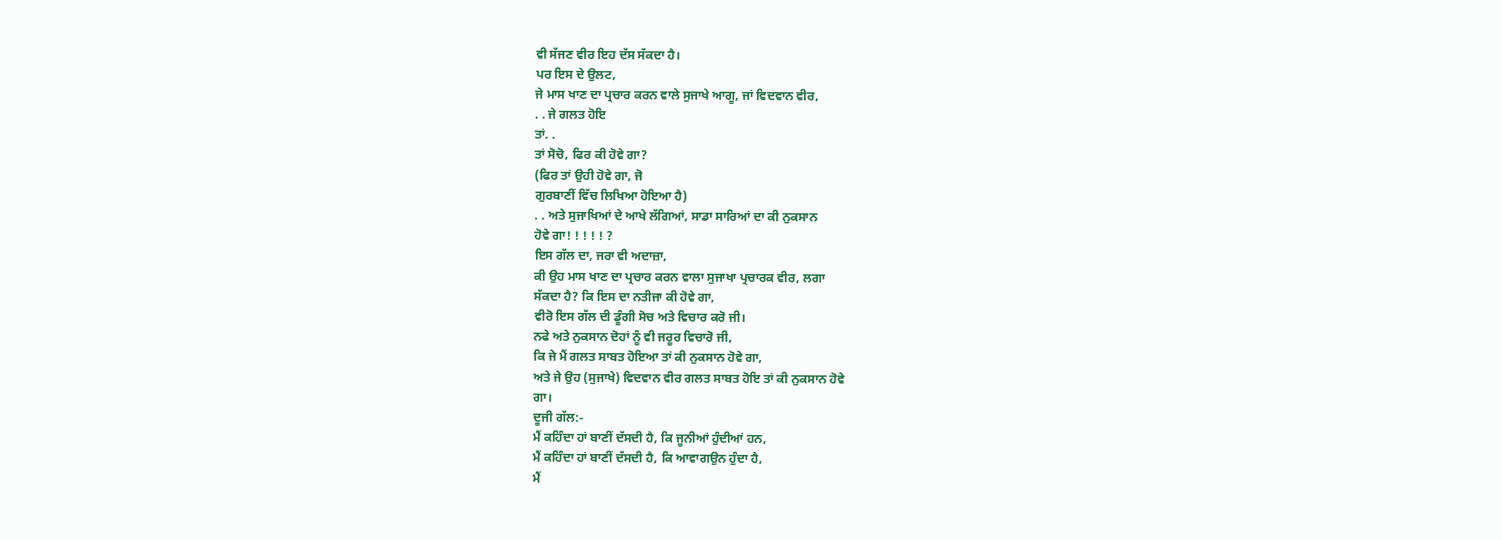ਵੀ ਸੱਜਣ ਵੀਰ ਇਹ ਦੱਸ ਸੱਕਦਾ ਹੈ।
ਪਰ ਇਸ ਦੇ ਉਲਟ,
ਜੇ ਮਾਸ ਖਾਣ ਦਾ ਪ੍ਰਚਾਰ ਕਰਨ ਵਾਲੇ ਸੁਜਾਖੇ ਆਗੂ, ਜਾਂ ਵਿਦਵਾਨ ਵੀਰ,
. . ਜੇ ਗਲਤ ਹੋਇ
ਤਾਂ. .
ਤਾਂ ਸੋਚੋ, ਫਿਰ ਕੀ ਹੋਵੇ ਗਾ?
(ਫਿਰ ਤਾਂ ਉਹੀ ਹੋਵੇ ਗਾ, ਜੋ
ਗੁਰਬਾਣੀਂ ਵਿੱਚ ਲਿਖਿਆ ਹੋਇਆ ਹੈ)
. . ਅਤੇ ਸੁਜਾਖਿਆਂ ਦੇ ਆਖੇ ਲੱਗਿਆਂ, ਸਾਡਾ ਸਾਰਿਆਂ ਦਾ ਕੀ ਨੁਕਸਾਨ
ਹੋਵੇ ਗਾ! ! ! ! ! ?
ਇਸ ਗੱਲ ਦਾ, ਜਰਾ ਵੀ ਅਦਾਜ਼ਾ,
ਕੀ ਉਹ ਮਾਸ ਖਾਣ ਦਾ ਪ੍ਰਚਾਰ ਕਰਨ ਵਾਲਾ ਸੁਜਾਖਾ ਪ੍ਰਚਾਰਕ ਵੀਰ, ਲਗਾ
ਸੱਕਦਾ ਹੈ? ਕਿ ਇਸ ਦਾ ਨਤੀਜਾ ਕੀ ਹੋਵੇ ਗਾ,
ਵੀਰੋ ਇਸ ਗੱਲ ਦੀ ਡੂੰਗੀ ਸੋਚ ਅਤੇ ਵਿਚਾਰ ਕਰੋ ਜੀ।
ਨਫੇ ਅਤੇ ਨੁਕਸਾਨ ਦੋਹਾਂ ਨੂੰ ਵੀ ਜਰੂਰ ਵਿਚਾਰੋ ਜੀ,
ਕਿ ਜੇ ਮੈਂ ਗਲਤ ਸਾਬਤ ਹੋਇਆ ਤਾਂ ਕੀ ਨੁਕਸਾਨ ਹੋਵੇ ਗਾ,
ਅਤੇ ਜੇ ਉਹ (ਸੁਜਾਖੇ) ਵਿਦਵਾਨ ਵੀਰ ਗਲਤ ਸਾਬਤ ਹੋਇ ਤਾਂ ਕੀ ਨੁਕਸਾਨ ਹੋਵੇ
ਗਾ।
ਦੂਜੀ ਗੱਲ:-
ਮੈਂ ਕਹਿੰਦਾ ਹਾਂ ਬਾਣੀਂ ਦੱਸਦੀ ਹੈ, ਕਿ ਜੂਨੀਆਂ ਹੁੰਦੀਆਂ ਹਨ,
ਮੈਂ ਕਹਿੰਦਾ ਹਾਂ ਬਾਣੀਂ ਦੱਸਦੀ ਹੈ, ਕਿ ਆਵਾਗਉਨ ਹੁੰਦਾ ਹੈ,
ਮੈਂ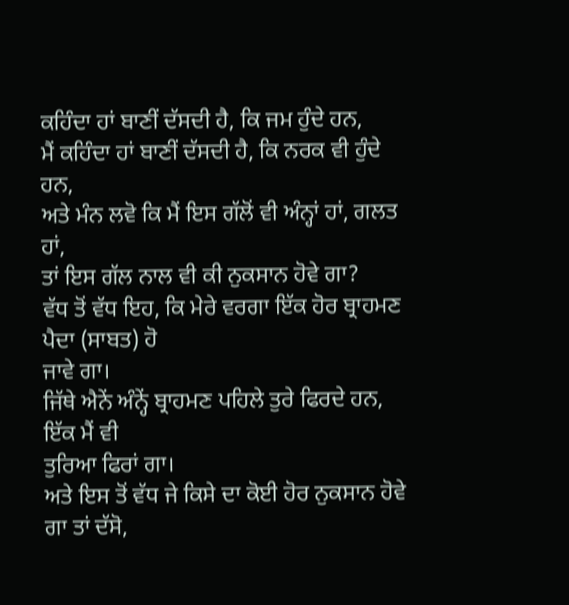ਕਹਿੰਦਾ ਹਾਂ ਬਾਣੀਂ ਦੱਸਦੀ ਹੈ, ਕਿ ਜਮ ਹੁੰਦੇ ਹਨ,
ਮੈਂ ਕਹਿੰਦਾ ਹਾਂ ਬਾਣੀਂ ਦੱਸਦੀ ਹੈ, ਕਿ ਨਰਕ ਵੀ ਹੁੰਦੇ ਹਨ,
ਅਤੇ ਮੰਨ ਲਵੋ ਕਿ ਮੈਂ ਇਸ ਗੱਲੋਂ ਵੀ ਅੰਨ੍ਹਾਂ ਹਾਂ, ਗਲਤ ਹਾਂ,
ਤਾਂ ਇਸ ਗੱਲ ਨਾਲ ਵੀ ਕੀ ਨੁਕਸਾਨ ਹੋਵੇ ਗਾ?
ਵੱਧ ਤੋਂ ਵੱਧ ਇਹ, ਕਿ ਮੇਰੇ ਵਰਗਾ ਇੱਕ ਹੋਰ ਬ੍ਰਾਹਮਣ ਪੈਦਾ (ਸਾਬਤ) ਹੋ
ਜਾਵੇ ਗਾ।
ਜਿੱਥੇ ਐਨੇਂ ਅੰਨ੍ਹੇਂ ਬ੍ਰਾਹਮਣ ਪਹਿਲੇ ਤੁਰੇ ਫਿਰਦੇ ਹਨ, ਇੱਕ ਮੈਂ ਵੀ
ਤੁਰਿਆ ਫਿਰਾਂ ਗਾ।
ਅਤੇ ਇਸ ਤੋਂ ਵੱਧ ਜੇ ਕਿਸੇ ਦਾ ਕੋਈ ਹੋਰ ਨੁਕਸਾਨ ਹੋਵੇ ਗਾ ਤਾਂ ਦੱਸੋ,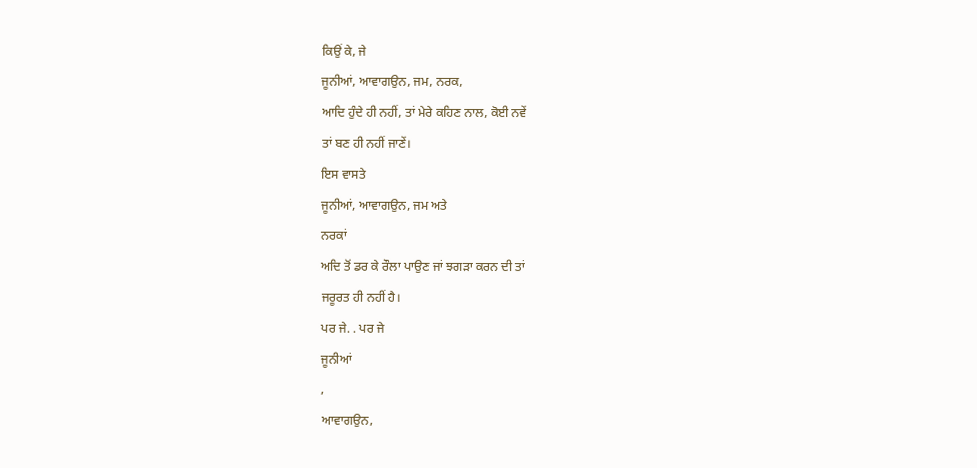ਕਿਉਂ ਕੇ, ਜੇ
ਜੂਨੀਆਂ, ਆਵਾਗਉਨ, ਜਮ, ਨਰਕ,
ਆਦਿ ਹੁੰਦੇ ਹੀ ਨਹੀਂ, ਤਾਂ ਮੇਰੇ ਕਹਿਣ ਨਾਲ, ਕੋਈ ਨਵੇਂ
ਤਾਂ ਬਣ ਹੀ ਨਹੀਂ ਜਾਣੇਂ।
ਇਸ ਵਾਸਤੇ
ਜੂਨੀਆਂ, ਆਵਾਗਉਨ, ਜਮ ਅਤੇ
ਨਰਕਾਂ
ਅਦਿ ਤੋਂ ਡਰ ਕੇ ਰੌਲਾ ਪਾਉਣ ਜਾਂ ਝਗੜਾ ਕਰਨ ਦੀ ਤਾਂ
ਜਰੂਰਤ ਹੀ ਨਹੀਂ ਹੈ।
ਪਰ ਜੇ. . ਪਰ ਜੇ
ਜੂਨੀਆਂ
,
ਆਵਾਗਉਨ,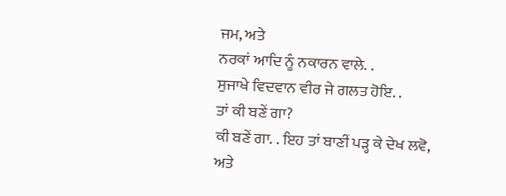ਜਮ, ਅਤੇ
ਨਰਕਾਂ ਆਦਿ ਨੂੰ ਨਕਾਰਨ ਵਾਲੇ. .
ਸੁਜਾਖੇ ਵਿਦਵਾਨ ਵੀਰ ਜੇ ਗਲਤ ਹੋਇ. .
ਤਾਂ ਕੀ ਬਣੇਂ ਗਾ?
ਕੀ ਬਣੇਂ ਗਾ. . ਇਹ ਤਾਂ ਬਾਣੀਂ ਪੜ੍ਹ ਕੇ ਦੇਖ ਲਵੋ,
ਅਤੇ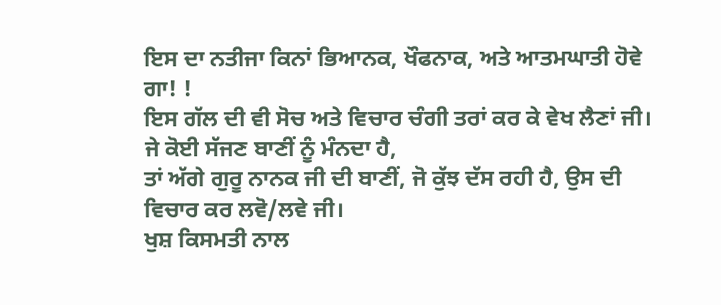ਇਸ ਦਾ ਨਤੀਜਾ ਕਿਨਾਂ ਭਿਆਨਕ, ਖੌਫਨਾਕ, ਅਤੇ ਆਤਮਘਾਤੀ ਹੋਵੇ ਗਾ! !
ਇਸ ਗੱਲ ਦੀ ਵੀ ਸੋਚ ਅਤੇ ਵਿਚਾਰ ਚੰਗੀ ਤਰਾਂ ਕਰ ਕੇ ਵੇਖ ਲੈਣਾਂ ਜੀ।
ਜੇ ਕੋਈ ਸੱਜਣ ਬਾਣੀਂ ਨੂੰ ਮੰਨਦਾ ਹੈ,
ਤਾਂ ਅੱਗੇ ਗੁਰੂ ਨਾਨਕ ਜੀ ਦੀ ਬਾਣੀਂ, ਜੋ ਕੁੱਝ ਦੱਸ ਰਹੀ ਹੈ, ਉਸ ਦੀ
ਵਿਚਾਰ ਕਰ ਲਵੋ/ਲਵੇ ਜੀ।
ਖੁਸ਼ ਕਿਸਮਤੀ ਨਾਲ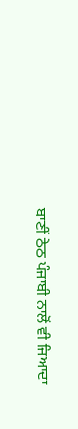ਬਾਣੀਂ ਠੇਠ ਪੰਜਾਬੀ ਨਾਲੋਂ ਵੀ ਜਿਆਦਾ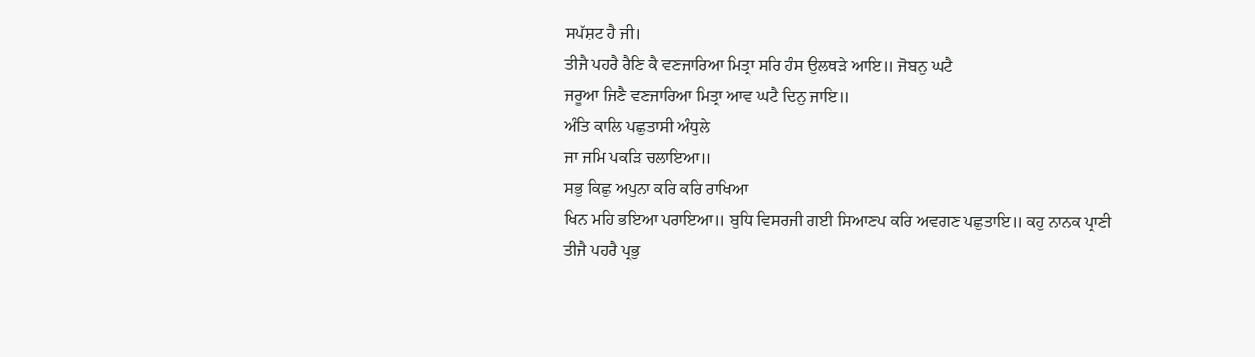ਸਪੱਸ਼ਟ ਹੈ ਜੀ।
ਤੀਜੈ ਪਹਰੈ ਰੈਣਿ ਕੈ ਵਣਜਾਰਿਆ ਮਿਤ੍ਰਾ ਸਰਿ ਹੰਸ ਉਲਥੜੇ ਆਇ॥ ਜੋਬਨੁ ਘਟੈ
ਜਰੂਆ ਜਿਣੈ ਵਣਜਾਰਿਆ ਮਿਤ੍ਰਾ ਆਵ ਘਟੈ ਦਿਨੁ ਜਾਇ॥
ਅੰਤਿ ਕਾਲਿ ਪਛੁਤਾਸੀ ਅੰਧੁਲੇ
ਜਾ ਜਮਿ ਪਕੜਿ ਚਲਾਇਆ॥
ਸਭੁ ਕਿਛੁ ਅਪੁਨਾ ਕਰਿ ਕਰਿ ਰਾਖਿਆ
ਖਿਨ ਮਹਿ ਭਇਆ ਪਰਾਇਆ॥ ਬੁਧਿ ਵਿਸਰਜੀ ਗਈ ਸਿਆਣਪ ਕਰਿ ਅਵਗਣ ਪਛੁਤਾਇ॥ ਕਹੁ ਨਾਨਕ ਪ੍ਰਾਣੀ
ਤੀਜੈ ਪਹਰੈ ਪ੍ਰਭੁ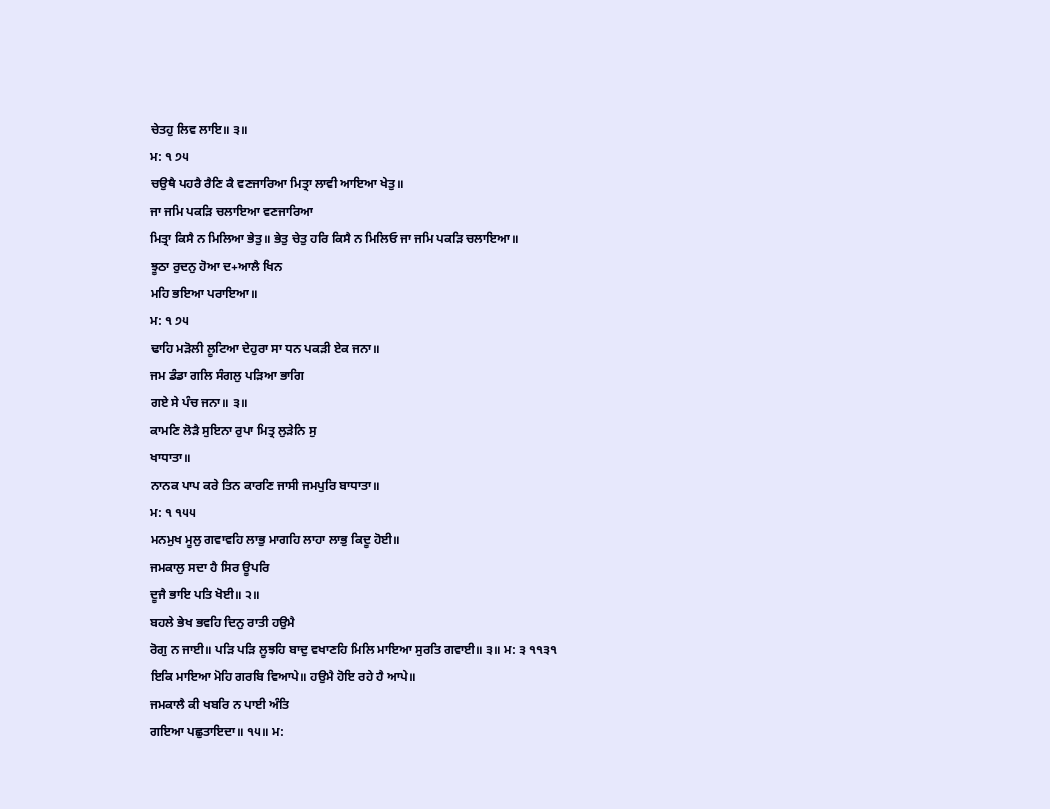ਚੇਤਹੁ ਲਿਵ ਲਾਇ॥ ੩॥
ਮ: ੧ ੭੫
ਚਉਥੈ ਪਹਰੈ ਰੈਣਿ ਕੈ ਵਣਜਾਰਿਆ ਮਿਤ੍ਰਾ ਲਾਵੀ ਆਇਆ ਖੇਤੁ॥
ਜਾ ਜਮਿ ਪਕੜਿ ਚਲਾਇਆ ਵਣਜਾਰਿਆ
ਮਿਤ੍ਰਾ ਕਿਸੈ ਨ ਮਿਲਿਆ ਭੇਤੁ॥ ਭੇਤੁ ਚੇਤੁ ਹਰਿ ਕਿਸੈ ਨ ਮਿਲਿਓ ਜਾ ਜਮਿ ਪਕੜਿ ਚਲਾਇਆ॥
ਝੂਠਾ ਰੁਦਨੁ ਹੋਆ ਦ+ਆਲੈ ਖਿਨ
ਮਹਿ ਭਇਆ ਪਰਾਇਆ॥
ਮ: ੧ ੭੫
ਢਾਹਿ ਮੜੋਲੀ ਲੂਟਿਆ ਦੇਹੁਰਾ ਸਾ ਧਨ ਪਕੜੀ ਏਕ ਜਨਾ॥
ਜਮ ਡੰਡਾ ਗਲਿ ਸੰਗਲੁ ਪੜਿਆ ਭਾਗਿ
ਗਏ ਸੇ ਪੰਚ ਜਨਾ॥ ੩॥
ਕਾਮਣਿ ਲੋੜੈ ਸੁਇਨਾ ਰੁਪਾ ਮਿਤ੍ਰ ਲੁੜੇਨਿ ਸੁ
ਖਾਧਾਤਾ॥
ਨਾਨਕ ਪਾਪ ਕਰੇ ਤਿਨ ਕਾਰਣਿ ਜਾਸੀ ਜਮਪੁਰਿ ਬਾਧਾਤਾ॥
ਮ: ੧ ੧੫੫
ਮਨਮੁਖ ਮੂਲੁ ਗਵਾਵਹਿ ਲਾਭੁ ਮਾਗਹਿ ਲਾਹਾ ਲਾਭੁ ਕਿਦੂ ਹੋਈ॥
ਜਮਕਾਲੁ ਸਦਾ ਹੈ ਸਿਰ ਊਪਰਿ
ਦੂਜੈ ਭਾਇ ਪਤਿ ਖੋਈ॥ ੨॥
ਬਹਲੇ ਭੇਖ ਭਵਹਿ ਦਿਨੁ ਰਾਤੀ ਹਉਮੈ
ਰੋਗੁ ਨ ਜਾਈ॥ ਪੜਿ ਪੜਿ ਲੂਝਹਿ ਬਾਦੁ ਵਖਾਣਹਿ ਮਿਲਿ ਮਾਇਆ ਸੁਰਤਿ ਗਵਾਈ॥ ੩॥ ਮ: ੩ ੧੧੩੧
ਇਕਿ ਮਾਇਆ ਮੋਹਿ ਗਰਬਿ ਵਿਆਪੇ॥ ਹਉਮੈ ਹੋਇ ਰਹੇ ਹੈ ਆਪੇ॥
ਜਮਕਾਲੈ ਕੀ ਖਬਰਿ ਨ ਪਾਈ ਅੰਤਿ
ਗਇਆ ਪਛੁਤਾਇਦਾ॥ ੧੫॥ ਮ: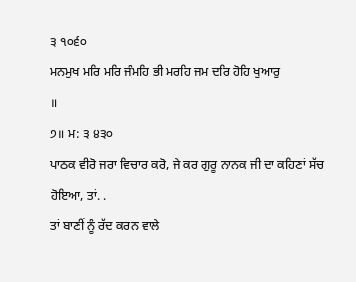੩ ੧੦੬੦
ਮਨਮੁਖ ਮਰਿ ਮਰਿ ਜੰਮਹਿ ਭੀ ਮਰਹਿ ਜਮ ਦਰਿ ਹੋਹਿ ਖੁਆਰੁ
॥
੭॥ ਮ: ੩ ੪੩੦
ਪਾਠਕ ਵੀਰੋ ਜਰਾ ਵਿਚਾਰ ਕਰੋ, ਜੇ ਕਰ ਗੁਰੂ ਨਾਨਕ ਜੀ ਦਾ ਕਹਿਣਾਂ ਸੱਚ
ਹੋਇਆ, ਤਾਂ. .
ਤਾਂ ਬਾਣੀਂ ਨੂੰ ਰੱਦ ਕਰਨ ਵਾਲੇ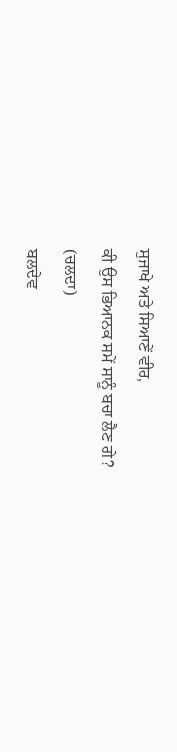ਸੁਜਾਖੇ ਅਤੇ ਸਿਆਣੇਂ ਵੀਰ,
ਕੀ ਉਸ ਭਿਆਨਕ ਸਮੇਂ ਸਾਨੂੰ ਬਚਾ ਲੈਣ ਗੇ?
(ਚਲਦਾ)
ਬਲਦੇਵ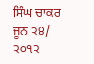ਸਿੰਘ ਚਾਕਰ
ਜੂਨ ੨੪/ ੨੦੧੨